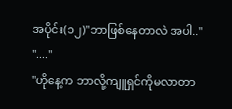အပိုင်း(၁၂)"ဘာဖြစ်နေတာလဲ အပါ.."
"...."
"ဟိုနေ့က ဘာလို့ကျူရှင်ကိုမလာတာ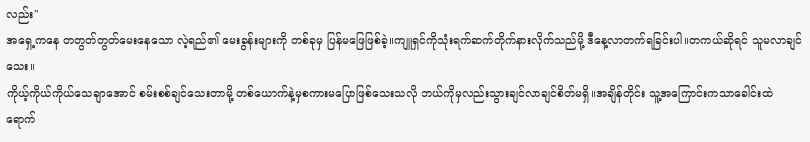လည်း"
အရှေ့ကနေ တတွတ်တွတ်မေးနေသော လဲ့ရည်၏ မေးခွန်းများကို တစ်ခုမှ ပြန်မဖြေဖြစ်ခဲ့။ကျူရှင်ကိုသုံးရက်ဆက်တိုက်နားလိုက်သည်မို့ ဒီနေ့လာတက်ရခြင်းပါ။တကယ်ဆိုရင် သူမလာချင်သေး။
ကိုယ့်ကိုယ်ကိုယ်သေချာအောင် စမ်းစစ်ချင်သေးတာမို့ တစ်ယောက်နဲ့မှစကားမပြောဖြစ်သေးသလို ဘယ်ကိုမှလည်းသွားချင်လာချင်စိတ်မရှိ။အချိန်တိုင်း သူ့အကြောင်းကသာခေါင်းထဲရောက်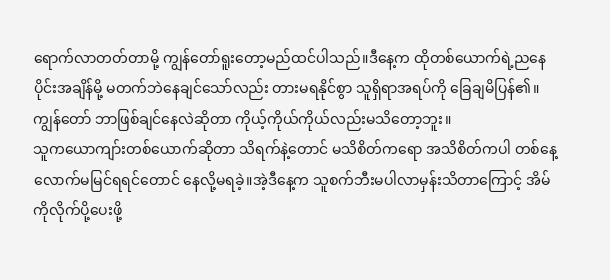ရောက်လာတတ်တာမို့ ကျွန်တော်ရူးတော့မည်ထင်ပါသည်။ဒီနေ့က ထိုတစ်ယောက်ရဲ့ညနေပိုင်းအချိန်မို့ မတက်ဘဲနေချင်သော်လည်း တားမရနိုင်စွာ သူရှိရာအရပ်ကို ခြေချမိပြန်၏။ ကျွန်တော် ဘာဖြစ်ချင်နေလဲဆိုတာ ကိုယ့်ကိုယ်ကိုယ်လည်းမသိတော့ဘူး။
သူကယောကျာ်းတစ်ယောက်ဆိုတာ သိရက်နဲ့တောင် မသိစိတ်ကရော အသိစိတ်ကပါ တစ်နေ့လောက်မမြင်ရရင်တောင် နေလို့မရခဲ့။အဲ့ဒီနေ့က သူစက်ဘီးမပါလာမှန်းသိတာကြောင့် အိမ်ကိုလိုက်ပို့ပေးဖို့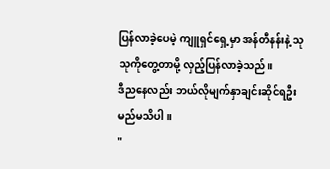ပြန်လာခဲ့ပေမဲ့ ကျူရှင်ရှေ့မှာ အန်တီနန်းနဲ့ သုသုကိုတွေ့တာမို့ လှည့်ပြန်လာခဲ့သည်။
ဒီညနေလည်း ဘယ်လိုမျက်နှာချင်းဆိုင်ရဦးမည်မသိပါ။
"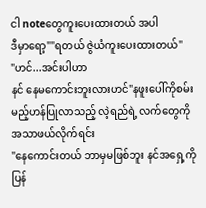ငါ noteတွေကူးပေးထားတယ် အပါ
ဒီမှာရော့""ရတယ် ဇွဲယံကူးပေးထားတယ်"
"ဟင်...အင်းပါဟာ
နင် နေမကောင်းဘူးလားဟင်"နဖူးပေါ်ကိုစမ်းမည့်ဟန်ပြုလာသည့် လဲ့ရည်ရဲ့ လက်တွေကို အသာဖယ်လိုက်ရင်း
"နေကောင်းတယ် ဘာမှမဖြစ်ဘူး နင်အရှေ့ကိုပြန်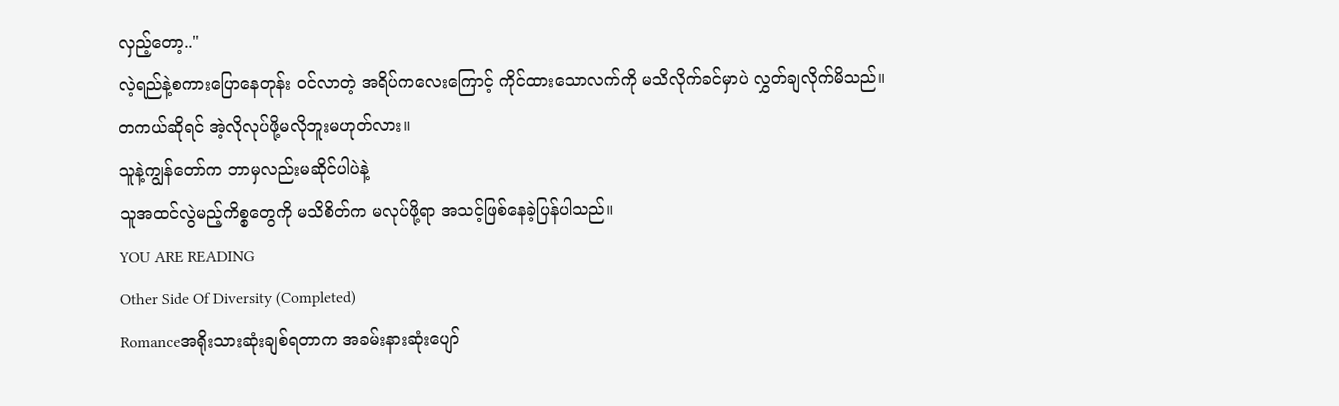လှည့်တော့.."
လဲ့ရည်နဲ့စကားပြောနေတုန်း ဝင်လာတဲ့ အရိပ်ကလေးကြောင့် ကိုင်ထားသောလက်ကို မသိလိုက်ခင်မှာပဲ လွှတ်ချလိုက်မိသည်။
တကယ်ဆိုရင် အဲ့လိုလုပ်ဖို့မလိုဘူးမဟုတ်လား။
သူနဲ့ကျွန်တော်က ဘာမှလည်းမဆိုင်ပါပဲနဲ့
သူအထင်လွဲမည့်ကိစ္စတွေကို မသိစိတ်က မလုပ်ဖို့ရာ အသင့်ဖြစ်နေခဲ့ပြန်ပါသည်။
YOU ARE READING
Other Side Of Diversity (Completed)
Romanceအရိုးသားဆုံးချစ်ရတာက အခမ်းနားဆုံးပျော်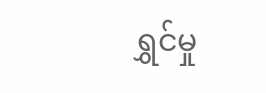ရွှင်မှု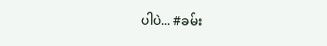ပါပဲ... #ခမ်း